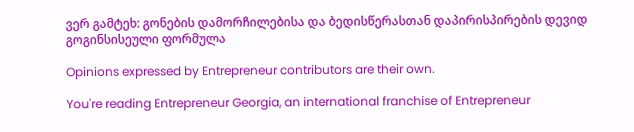ვერ გამტეხ: გონების დამორჩილებისა და ბედისწერასთან დაპირისპირების დევიდ გოგინსისეული ფორმულა

Opinions expressed by Entrepreneur contributors are their own.

You're reading Entrepreneur Georgia, an international franchise of Entrepreneur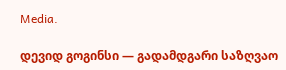Media.

დევიდ გოგინსი — გადამდგარი საზღვაო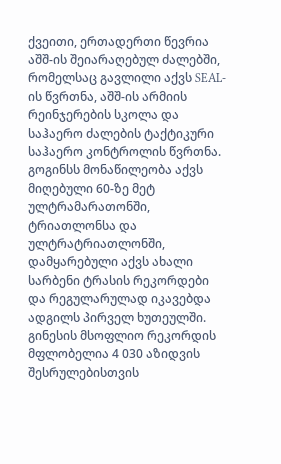ქვეითი, ერთადერთი წევრია აშშ-ის შეიარაღებულ ძალებში, რომელსაც გავლილი აქვს SEAL-ის წვრთნა, აშშ-ის არმიის რეინჯერების სკოლა და საჰაერო ძალების ტაქტიკური საჰაერო კონტროლის წვრთნა. გოგინსს მონაწილეობა აქვს მიღებული 60-ზე მეტ ულტრამარათონში, ტრიათლონსა და ულტრატრიათლონში, დამყარებული აქვს ახალი სარბენი ტრასის რეკორდები და რეგულარულად იკავებდა ადგილს პირველ ხუთეულში. გინესის მსოფლიო რეკორდის მფლობელია 4 030 აზიდვის შესრულებისთვის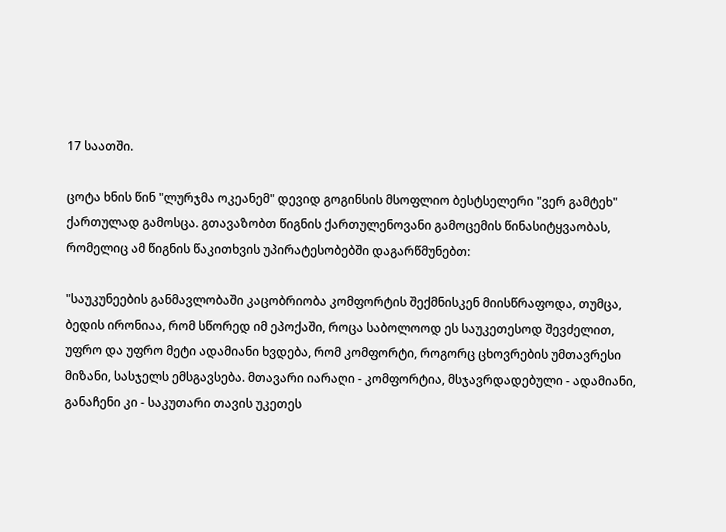17 საათში.

ცოტა ხნის წინ "ლურჯმა ოკეანემ" დევიდ გოგინსის მსოფლიო ბესტსელერი "ვერ გამტეხ" ქართულად გამოსცა. გთავაზობთ წიგნის ქართულენოვანი გამოცემის წინასიტყვაობას, რომელიც ამ წიგნის წაკითხვის უპირატესობებში დაგარწმუნებთ:

"საუკუნეების განმავლობაში კაცობრიობა კომფორტის შექმნისკენ მიისწრაფოდა, თუმცა, ბედის ირონიაა, რომ სწორედ იმ ეპოქაში, როცა საბოლოოდ ეს საუკეთესოდ შევძელით, უფრო და უფრო მეტი ადამიანი ხვდება, რომ კომფორტი, როგორც ცხოვრების უმთავრესი მიზანი, სასჯელს ემსგავსება. მთავარი იარაღი - კომფორტია, მსჯავრდადებული - ადამიანი, განაჩენი კი - საკუთარი თავის უკეთეს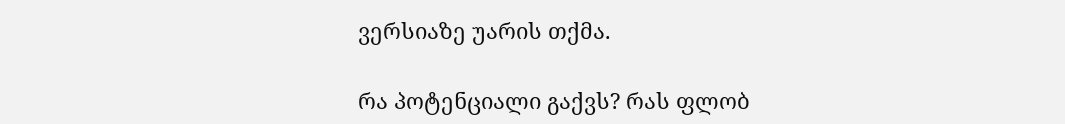ვერსიაზე უარის თქმა.

რა პოტენციალი გაქვს? რას ფლობ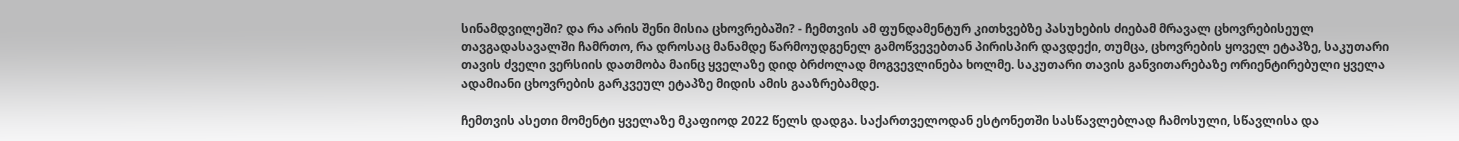სინამდვილეში? და რა არის შენი მისია ცხოვრებაში? - ჩემთვის ამ ფუნდამენტურ კითხვებზე პასუხების ძიებამ მრავალ ცხოვრებისეულ თავგადასავალში ჩამრთო, რა დროსაც მანამდე წარმოუდგენელ გამოწვევებთან პირისპირ დავდექი, თუმცა, ცხოვრების ყოველ ეტაპზე, საკუთარი თავის ძველი ვერსიის დათმობა მაინც ყველაზე დიდ ბრძოლად მოგვევლინება ხოლმე. საკუთარი თავის განვითარებაზე ორიენტირებული ყველა ადამიანი ცხოვრების გარკვეულ ეტაპზე მიდის ამის გააზრებამდე.

ჩემთვის ასეთი მომენტი ყველაზე მკაფიოდ 2022 წელს დადგა. საქართველოდან ესტონეთში სასწავლებლად ჩამოსული, სწავლისა და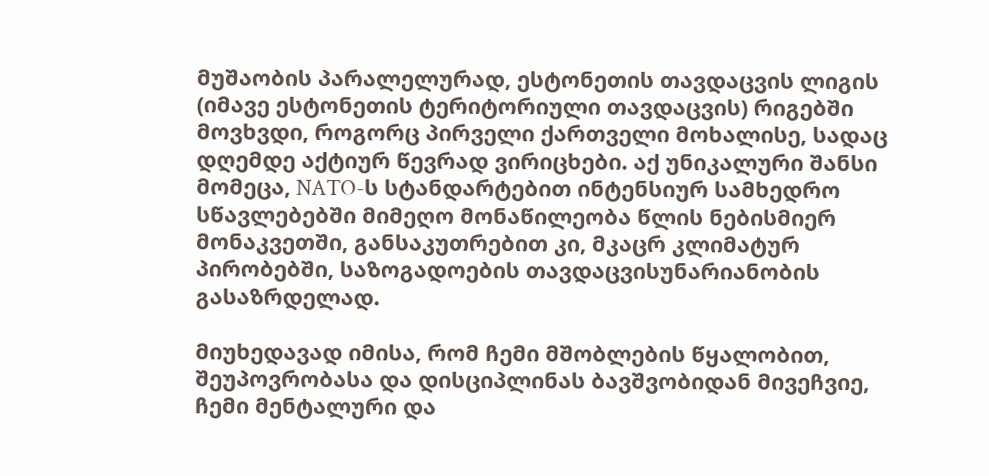მუშაობის პარალელურად, ესტონეთის თავდაცვის ლიგის (იმავე ესტონეთის ტერიტორიული თავდაცვის) რიგებში მოვხვდი, როგორც პირველი ქართველი მოხალისე, სადაც დღემდე აქტიურ წევრად ვირიცხები. აქ უნიკალური შანსი მომეცა, NATO-ს სტანდარტებით ინტენსიურ სამხედრო სწავლებებში მიმეღო მონაწილეობა წლის ნებისმიერ მონაკვეთში, განსაკუთრებით კი, მკაცრ კლიმატურ პირობებში, საზოგადოების თავდაცვისუნარიანობის გასაზრდელად.

მიუხედავად იმისა, რომ ჩემი მშობლების წყალობით, შეუპოვრობასა და დისციპლინას ბავშვობიდან მივეჩვიე, ჩემი მენტალური და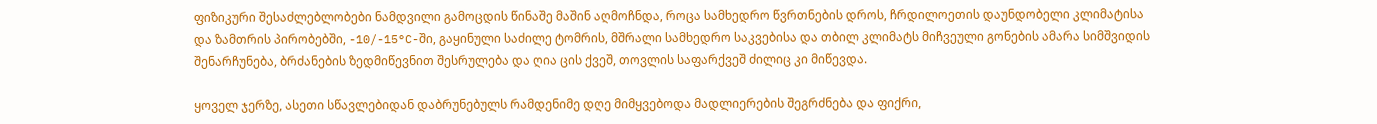ფიზიკური შესაძლებლობები ნამდვილი გამოცდის წინაშე მაშინ აღმოჩნდა, როცა სამხედრო წვრთნების დროს, ჩრდილოეთის დაუნდობელი კლიმატისა და ზამთრის პირობებში, -10/-15°C-ში, გაყინული საძილე ტომრის, მშრალი სამხედრო საკვებისა და თბილ კლიმატს მიჩვეული გონების ამარა სიმშვიდის შენარჩუნება, ბრძანების ზედმიწევნით შესრულება და ღია ცის ქვეშ, თოვლის საფარქვეშ ძილიც კი მიწევდა.

ყოველ ჯერზე, ასეთი სწავლებიდან დაბრუნებულს რამდენიმე დღე მიმყვებოდა მადლიერების შეგრძნება და ფიქრი,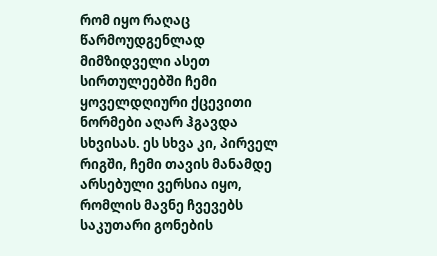რომ იყო რაღაც წარმოუდგენლად მიმზიდველი ასეთ სირთულეებში ჩემი ყოველდღიური ქცევითი ნორმები აღარ ჰგავდა სხვისას. ეს სხვა კი, პირველ რიგში, ჩემი თავის მანამდე არსებული ვერსია იყო, რომლის მავნე ჩვევებს საკუთარი გონების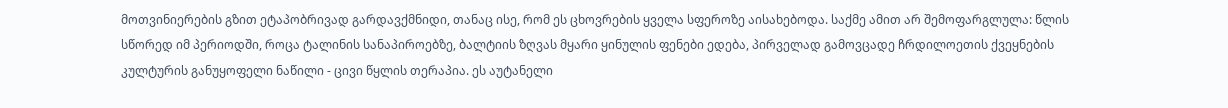მოთვინიერების გზით ეტაპობრივად გარდავქმნიდი, თანაც ისე, რომ ეს ცხოვრების ყველა სფეროზე აისახებოდა. საქმე ამით არ შემოფარგლულა: წლის სწორედ იმ პერიოდში, როცა ტალინის სანაპიროებზე, ბალტიის ზღვას მყარი ყინულის ფენები ედება, პირველად გამოვცადე ჩრდილოეთის ქვეყნების კულტურის განუყოფელი ნაწილი - ცივი წყლის თერაპია. ეს აუტანელი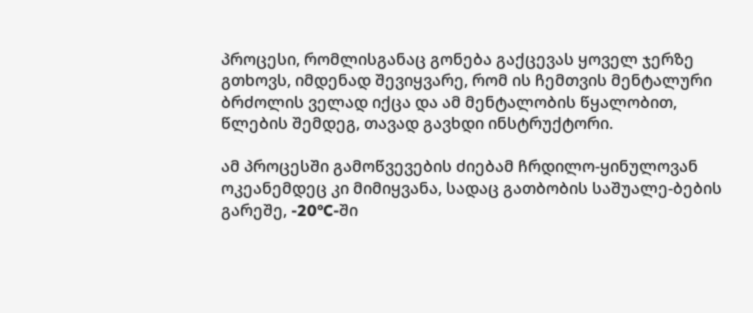პროცესი, რომლისგანაც გონება გაქცევას ყოველ ჯერზე გთხოვს, იმდენად შევიყვარე, რომ ის ჩემთვის მენტალური ბრძოლის ველად იქცა და ამ მენტალობის წყალობით, წლების შემდეგ, თავად გავხდი ინსტრუქტორი.

ამ პროცესში გამოწვევების ძიებამ ჩრდილო-ყინულოვან ოკეანემდეც კი მიმიყვანა, სადაც გათბობის საშუალე-ბების გარეშე, -20°C-ში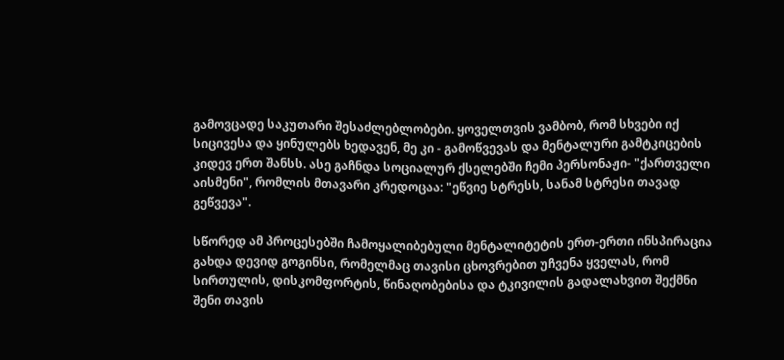გამოვცადე საკუთარი შესაძლებლობები. ყოველთვის ვამბობ, რომ სხვები იქ სიცივესა და ყინულებს ხედავენ, მე კი - გამოწვევას და მენტალური გამტკიცების კიდევ ერთ შანსს. ასე გაჩნდა სოციალურ ქსელებში ჩემი პერსონაჟი- "ქართველი აისმენი", რომლის მთავარი კრედოცაა: "ეწვიე სტრესს, სანამ სტრესი თავად გეწვევა".

სწორედ ამ პროცესებში ჩამოყალიბებული მენტალიტეტის ერთ-ერთი ინსპირაცია გახდა დევიდ გოგინსი, რომელმაც თავისი ცხოვრებით უჩვენა ყველას, რომ სირთულის, დისკომფორტის, წინაღობებისა და ტკივილის გადალახვით შექმნი შენი თავის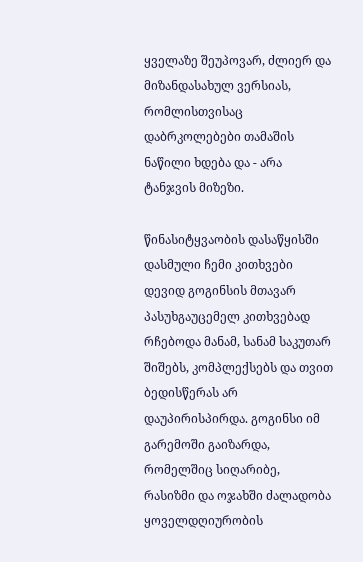ყველაზე შეუპოვარ, ძლიერ და მიზანდასახულ ვერსიას, რომლისთვისაც დაბრკოლებები თამაშის ნაწილი ხდება და - არა ტანჯვის მიზეზი.

წინასიტყვაობის დასაწყისში დასმული ჩემი კითხვები დევიდ გოგინსის მთავარ პასუხგაუცემელ კითხვებად რჩებოდა მანამ, სანამ საკუთარ შიშებს, კომპლექსებს და თვით ბედისწერას არ დაუპირისპირდა. გოგინსი იმ გარემოში გაიზარდა, რომელშიც სიღარიბე, რასიზმი და ოჯახში ძალადობა ყოველდღიურობის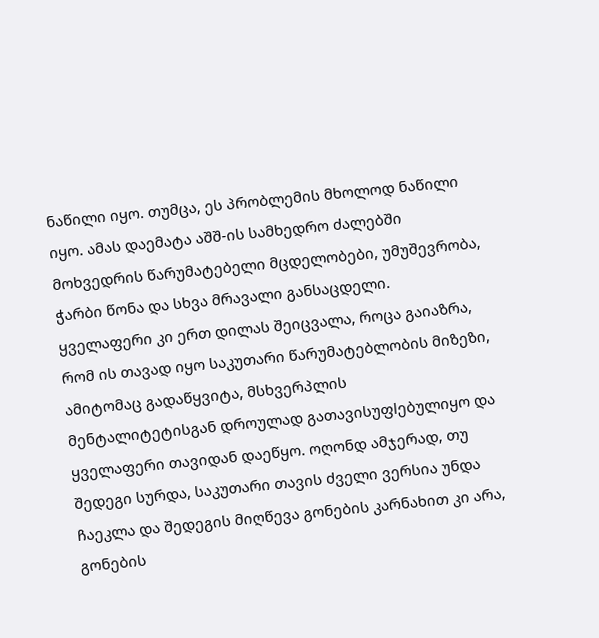ნაწილი იყო. თუმცა, ეს პრობლემის მხოლოდ ნაწილი იყო. ამას დაემატა აშშ-ის სამხედრო ძალებში მოხვედრის წარუმატებელი მცდელობები, უმუშევრობა, ჭარბი წონა და სხვა მრავალი განსაცდელი. ყველაფერი კი ერთ დილას შეიცვალა, როცა გაიაზრა, რომ ის თავად იყო საკუთარი წარუმატებლობის მიზეზი, ამიტომაც გადაწყვიტა, მსხვერპლის მენტალიტეტისგან დროულად გათავისუფlებულიყო და ყველაფერი თავიდან დაეწყო. ოღონდ ამჯერად, თუ შედეგი სურდა, საკუთარი თავის ძველი ვერსია უნდა ჩაეკლა და შედეგის მიღწევა გონების კარნახით კი არა, გონების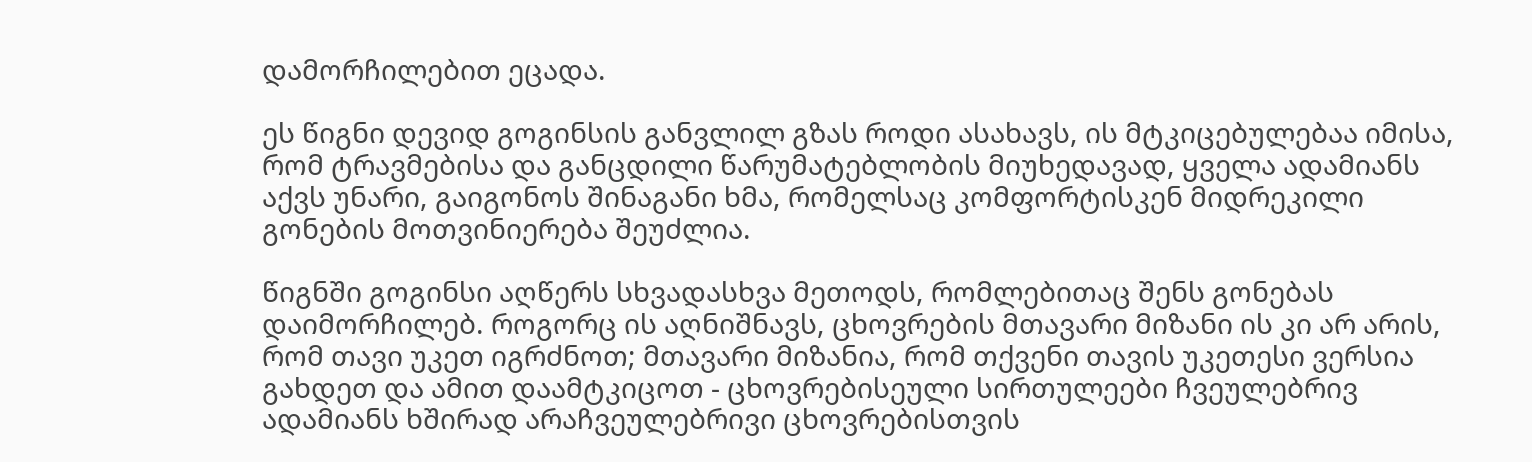დამორჩილებით ეცადა.

ეს წიგნი დევიდ გოგინსის განვლილ გზას როდი ასახავს, ის მტკიცებულებაა იმისა, რომ ტრავმებისა და განცდილი წარუმატებლობის მიუხედავად, ყველა ადამიანს აქვს უნარი, გაიგონოს შინაგანი ხმა, რომელსაც კომფორტისკენ მიდრეკილი გონების მოთვინიერება შეუძლია.

წიგნში გოგინსი აღწერს სხვადასხვა მეთოდს, რომლებითაც შენს გონებას დაიმორჩილებ. როგორც ის აღნიშნავს, ცხოვრების მთავარი მიზანი ის კი არ არის, რომ თავი უკეთ იგრძნოთ; მთავარი მიზანია, რომ თქვენი თავის უკეთესი ვერსია გახდეთ და ამით დაამტკიცოთ - ცხოვრებისეული სირთულეები ჩვეულებრივ ადამიანს ხშირად არაჩვეულებრივი ცხოვრებისთვის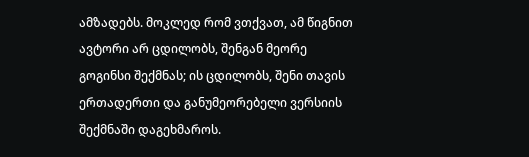ამზადებს. მოკლედ რომ ვთქვათ, ამ წიგნით ავტორი არ ცდილობს, შენგან მეორე გოგინსი შექმნას; ის ცდილობს, შენი თავის ერთადერთი და განუმეორებელი ვერსიის შექმნაში დაგეხმაროს.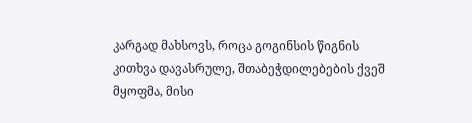კარგად მახსოვს, როცა გოგინსის წიგნის კითხვა დავასრულე, შთაბეჭდილებების ქვეშ მყოფმა, მისი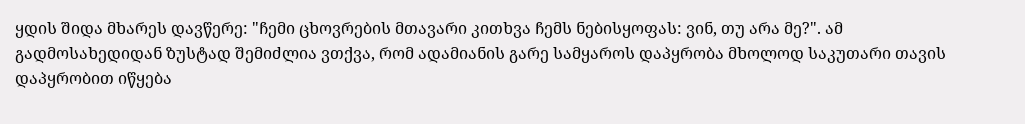ყდის შიდა მხარეს დავწერე: "ჩემი ცხოვრების მთავარი კითხვა ჩემს ნებისყოფას: ვინ, თუ არა მე?". ამ გადმოსახედიდან ზუსტად შემიძლია ვთქვა, რომ ადამიანის გარე სამყაროს დაპყრობა მხოლოდ საკუთარი თავის დაპყრობით იწყება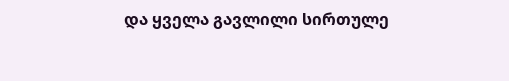და ყველა გავლილი სირთულე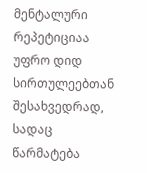მენტალური რეპეტიციაა უფრო დიდ სირთულეებთან შესახვედრად, სადაც წარმატება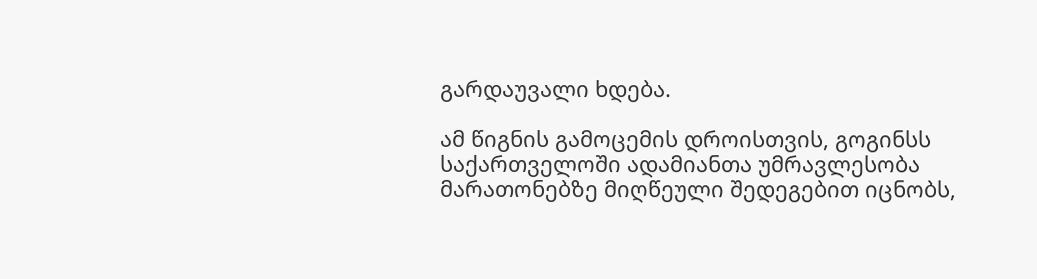გარდაუვალი ხდება.

ამ წიგნის გამოცემის დროისთვის, გოგინსს საქართველოში ადამიანთა უმრავლესობა მარათონებზე მიღწეული შედეგებით იცნობს,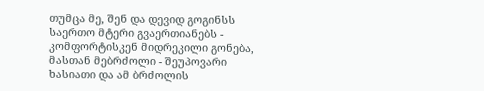თუმცა მე, შენ და დევიდ გოგინსს საერთო მტერი გვაერთიანებს - კომფორტისკენ მიდრეკილი გონება, მასთან მებრძოლი - შეუპოვარი ხასიათი და ამ ბრძოლის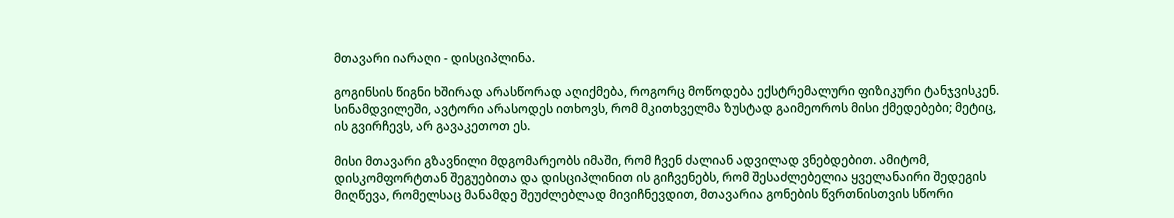მთავარი იარაღი - დისციპლინა.

გოგინსის წიგნი ხშირად არასწორად აღიქმება, როგორც მოწოდება ექსტრემალური ფიზიკური ტანჯვისკენ. სინამდვილეში, ავტორი არასოდეს ითხოვს, რომ მკითხველმა ზუსტად გაიმეოროს მისი ქმედებები; მეტიც, ის გვირჩევს, არ გავაკეთოთ ეს.

მისი მთავარი გზავნილი მდგომარეობს იმაში, რომ ჩვენ ძალიან ადვილად ვნებდებით. ამიტომ, დისკომფორტთან შეგუებითა და დისციპლინით ის გიჩვენებს, რომ შესაძლებელია ყველანაირი შედეგის მიღწევა, რომელსაც მანამდე შეუძლებლად მივიჩნევდით, მთავარია გონების წვრთნისთვის სწორი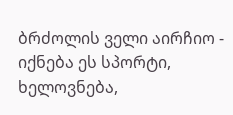ბრძოლის ველი აირჩიო - იქნება ეს სპორტი, ხელოვნება,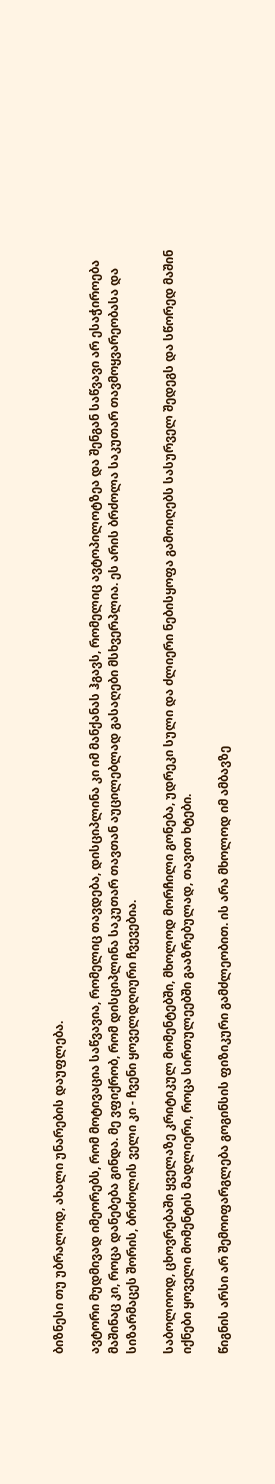ბიზნესი თუ უბრალოდ, ახალი უნარების დაუფლება.

ავტორი მუდმივად იმეორებს, რომ მოტივაცია საწვავია, რომელიც თავდება, დისციპლინა კი იმ მანქანას ჰგავს, რომელიც ავტოპილოტზეა და შენგან საწვავი არ ესაჭიროება მაშინაც კი, როცა დანებება გინდა. მე ვფიქრობ, რომ დისციპლინა საკუთარ თავთან აუცილებლად გასაღები მსხვერპლია. ეს არის ბრძოლა საკუთარ თავმოყვარეობასა და სიზარმაცეს შორის, ბრძოლის ველი კი - ჩვენი ყოველდღიური ჩვევებია.

საბოლოოდ, ცხოვრებაში ყველაზე კრიტიკულ მომენტებში, მხოლოდ მორჩილი გონება, უდრეკი სული და ძლიერი ნებისყოფა გამოიღებს სასურველ შედეგს და სწორედ მაშინ იქნები ყოველი მომენტის მადლიერი, როცა სირთულეებში გააზრებულად, თავით ხტები.

წიგნის არსი არ შემოიფარგლება გოგინსის ფიზიკური გამძლეობით. ის არა მხოლოდ იმ ამბავზე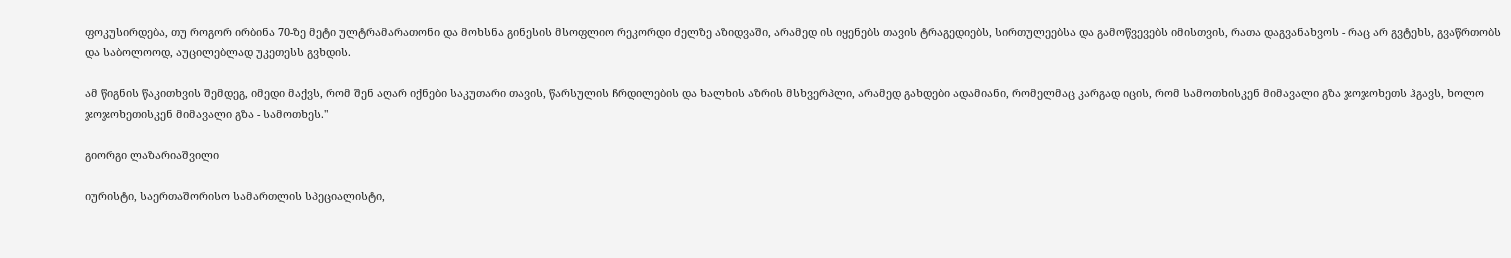ფოკუსირდება, თუ როგორ ირბინა 70-ზე მეტი ულტრამარათონი და მოხსნა გინესის მსოფლიო რეკორდი ძელზე აზიდვაში, არამედ ის იყენებს თავის ტრაგედიებს, სირთულეებსა და გამოწვევებს იმისთვის, რათა დაგვანახვოს - რაც არ გვტეხს, გვაწრთობს და საბოლოოდ, აუცილებლად უკეთესს გვხდის.

ამ წიგნის წაკითხვის შემდეგ, იმედი მაქვს, რომ შენ აღარ იქნები საკუთარი თავის, წარსულის ჩრდილების და ხალხის აზრის მსხვერპლი, არამედ გახდები ადამიანი, რომელმაც კარგად იცის, რომ სამოთხისკენ მიმავალი გზა ჯოჯოხეთს ჰგავს, ხოლო ჯოჯოხეთისკენ მიმავალი გზა - სამოთხეს."

გიორგი ლაზარიაშვილი

იურისტი, საერთაშორისო სამართლის სპეციალისტი,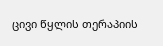ცივი წყლის თერაპიის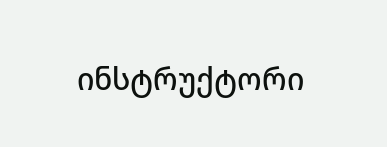ინსტრუქტორი